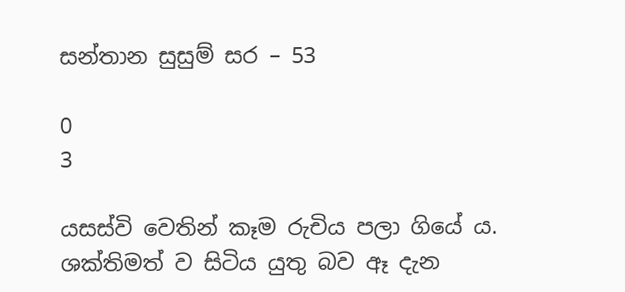සන්තාන සුසුම් සර – 53

0
3

යසස්වි වෙතින් කෑම රුචිය පලා ගියේ ය. ශක්තිමත් ව සිටිය යුතු බව ඈ දැන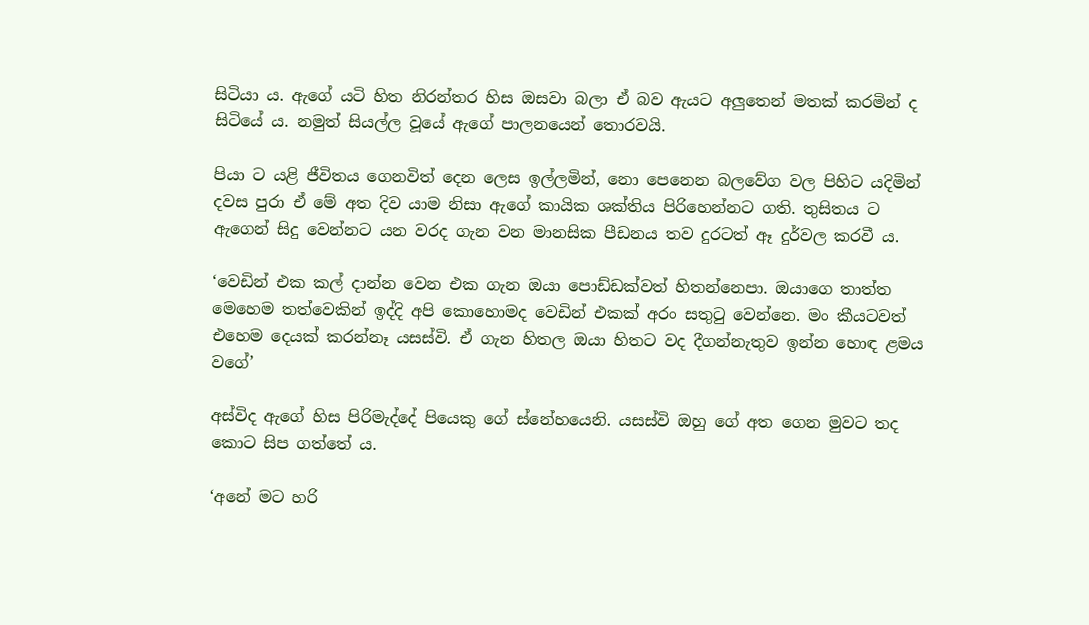සිටියා ය. ඇගේ යටි හිත නිරන්තර හිස ඔසවා බලා ඒ බව ඇයට අලුතෙන් මතක් කරමින් ද සිටියේ ය. නමුත් සියල්ල වූයේ ඇගේ පාලනයෙන් තොරවයි.

පියා ට යළි ජීවිතය ගෙනවිත් දෙන ලෙස ඉල්ලමින්, නො පෙනෙන බලවේග වල පිහිට යදිමින් දවස පුරා ඒ මේ අත දිව යාම නිසා ඇගේ කායික ශක්තිය පිරිහෙන්නට ගති. තුසිතය ට ඇගෙන් සිදු වෙන්නට යන වරද ගැන වන මානසික පීඩනය තව දුරටත් ඈ දුර්වල කරවී ය.

‘වෙඩින් එක කල් දාන්න වෙන එක ගැන ඔයා පොඩ්ඩක්වත් හිතන්නෙපා. ඔයාගෙ තාත්ත මෙහෙම තත්වෙකින් ඉද්දි අපි කොහොමද වෙඩින් එකක් අරං සතුටු වෙන්නෙ. මං කීයටවත් එහෙම දෙයක් කරන්නෑ යසස්වි. ඒ ගැන හිතල ඔයා හිතට වද දීගන්නැතුව ඉන්න හොඳ ළමය වගේ’

අස්විද ඇගේ හිස පිරිමැද්දේ පියෙකු ගේ ස්නේහයෙනි. යසස්වි ඔහු ගේ අත ගෙන මුවට තද කොට සිප ගත්තේ ය.

‘අනේ මට හරි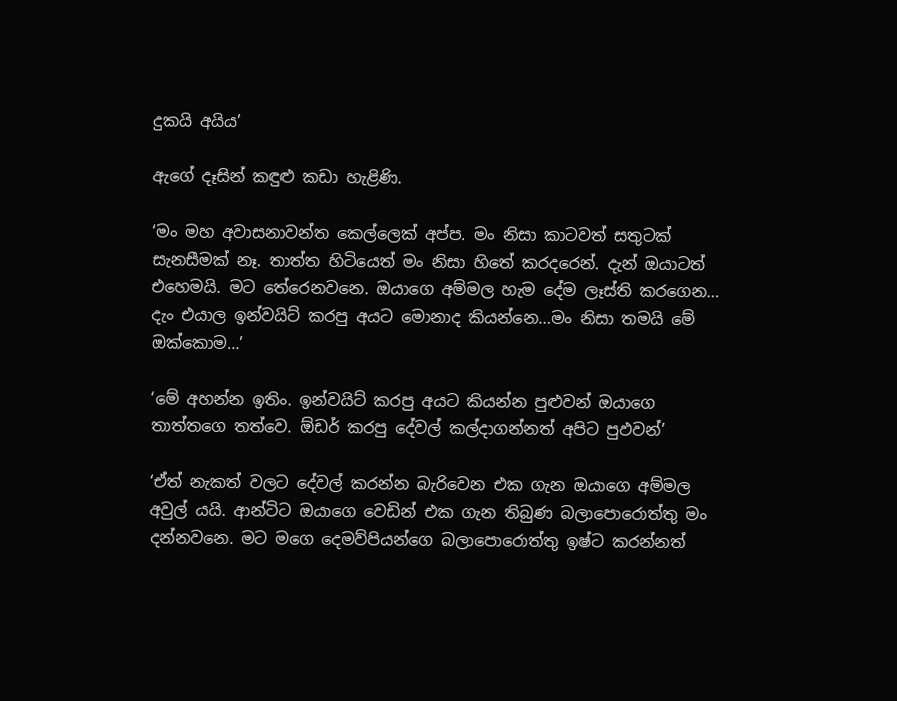දුකයි අයිය’

ඇගේ දෑසින් කඳුළු කඩා හැළිණි.

‘මං මහ අවාසනාවන්ත කෙල්ලෙක් අප්ප. මං නිසා කාටවත් සතුටක් සැනසීමක් නෑ. තාත්ත හිටියෙත් මං නිසා හිතේ කරදරෙන්. දැන් ඔයාටත් එහෙමයි. මට තේරෙනවනෙ. ඔයාගෙ අම්මල හැම දේම ලෑස්ති කරගෙන… දැං එයාල ඉන්වයිට් කරපු අයට මොනාද කියන්නෙ…මං නිසා තමයි මේ ඔක්කොම…’

‘මේ අහන්න ඉතිං. ඉන්වයිට් කරපු අයට කියන්න පුළුවන් ඔයාගෙ තාත්තගෙ තත්වෙ. ඕඩර් කරපු දේවල් කල්දාගන්නත් අපිට පුඵවන්’

‘ඒත් නැකත් වලට දේවල් කරන්න බැරිවෙන එක ගැන ඔයාගෙ අම්මල අවුල් යයි. ආන්ටිට ඔයාගෙ වෙඩින් එක ගැන තිබුණ බලාපොරොත්තු මං දන්නවනෙ. මට මගෙ දෙමව්පියන්ගෙ බලාපොරොත්තු ඉෂ්ට කරන්නත්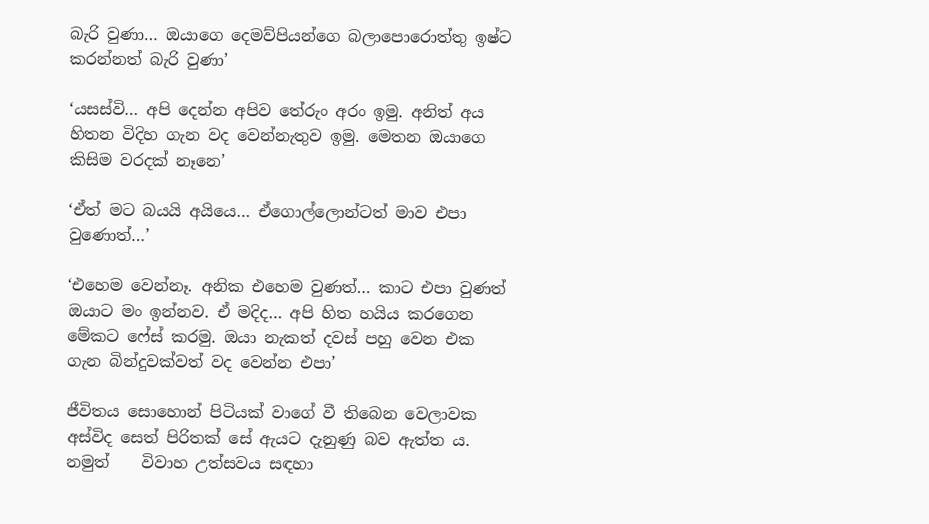බැරි වුණා… ඔයාගෙ දෙමව්පියන්ගෙ බලාපොරොත්තු ඉෂ්ට කරන්නත් බැරි වුණා’

‘යසස්වි… අපි දෙන්න අපිව තේරුං අරං ඉමු. අනිත් අය හිතන විදිහ ගැන වද වෙන්නැතුව ඉමු. මෙතන ඔයාගෙ කිසිම වරදක් නෑනෙ’

‘ඒත් මට බයයි අයියෙ… ඒගොල්ලොන්ටත් මාව එපා වුණොත්…’

‘එහෙම වෙන්නෑ. අනික එහෙම වුණත්… කාට එපා වුණත් ඔයාට මං ඉන්නව. ඒ මදිද… අපි හිත හයිය කරගෙන මේකට ෆේස් කරමු. ඔයා නැකත් දවස් පහු වෙන එක ගැන බින්දුවක්වත් වද වෙන්න එපා’

ජීවිතය සොහොන් පිටියක් වාගේ වී තිබෙන වෙලාවක අස්විද සෙත් පිරිතක් සේ ඇයට දැනුණු බව ඇත්ත ය. නමුත්    විවාහ උත්සවය සඳහා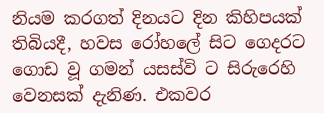නියම කරගත් දිනයට දින කිහිපයක් තිබියදී, හවස රෝහලේ සිට ගෙදරට ගොඩ වූ ගමන් යසස්වි ට සිරුරෙහි වෙනසක් දැනිණ. එකවර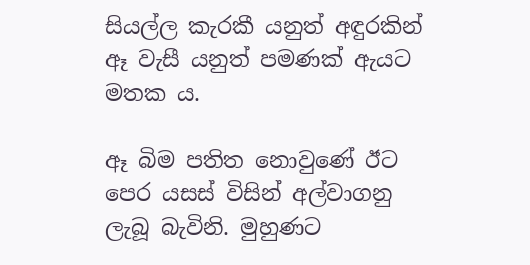සියල්ල කැරකී යනුත් අඳුරකින් ඈ වැසී යනුත් පමණක් ඇයට මතක ය.

ඈ බිම පතිත නොවුණේ ඊට පෙර යසස් විසින් අල්වාගනු ලැබූ බැවිනි. මුහුණට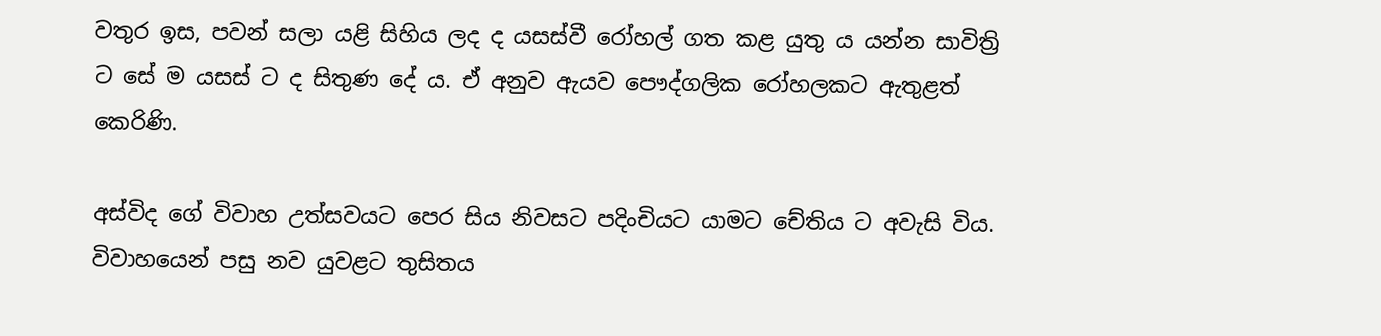වතුර ඉස, පවන් සලා යළි සිහිය ලද ද යසස්වී රෝහල් ගත කළ යුතු ය යන්න සාවිත්‍රි ට සේ ම යසස් ට ද සිතුණ දේ ය. ඒ අනුව ඇයව පෞද්ගලික රෝහලකට ඇතුළත් කෙරිණි.

අස්විද ගේ විවාහ උත්සවයට පෙර සිය නිවසට පදිංචියට යාමට චේතිය ට අවැසි විය. විවාහයෙන් පසු නව යුවළට තුසිතය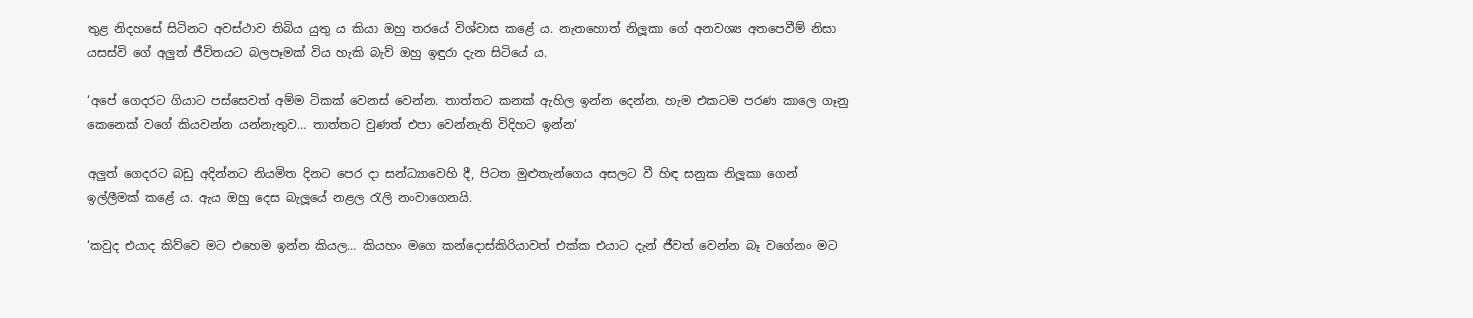තුළ නිදහසේ සිටිනට අවස්ථාව තිබිය යුතු ය කියා ඔහු තරයේ විශ්වාස කළේ ය. නැතහොත් නිලූකා ගේ අනවශ්‍ය අතපෙවීම් නිසා යසස්වි ගේ අලුත් ජීවිතයට බලපෑමක් විය හැකි බැව් ඔහු ඉඳුරා දැන සිටියේ ය.

‘අපේ ගෙදරට ගියාට පස්සෙවත් අම්ම ටිකක් වෙනස් වෙන්න. තාත්තට කනක් ඇහිල ඉන්න දෙන්න. හැම එකටම පරණ කාලෙ ගෑනු කෙනෙක් වගේ කියවන්න යන්නැතුව… තාත්තට වුණත් එපා වෙන්නැති විදිහට ඉන්න’

අලුත් ගෙදරට බඩු අදින්නට නියමිත දිනට පෙර දා සන්ධ්‍යාවෙහි දී, පිටත මුළුතැන්ගෙය අසලට වී හිඳ සනුක නිලූකා ගෙන් ඉල්ලීමක් කළේ ය. ඇය ඔහු දෙස බැලූයේ නළල රැලි නංවාගෙනයි.

‘කවුද එයාද කිව්වෙ මට එහෙම ඉන්න කියල… කියහං මගෙ කන්දොස්කිරියාවත් එක්ක එයාට දැන් ජීවත් වෙන්න බෑ වගේනං මට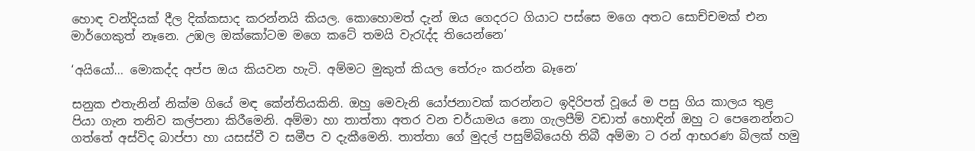හොඳ වන්දියක් දීල දික්කසාද කරන්නයි කියල. කොහොමත් දැන් ඔය ගෙදරට ගියාට පස්සෙ මගෙ අතට සොච්චමක් එන මාර්ගෙකුත් නෑනෙ. උඹල ඔක්කෝටම මගෙ කටේ තමයි වැරැද්ද තියෙන්නෙ’

‘අයියෝ… මොකද්ද අප්ප ඔය කියවන හැටි. අම්මට මුකුත් කියල තේරුං කරන්න බෑනෙ’

සනුක එතැනින් නික්ම ගියේ මඳ කේන්තියකිනි. ඔහු මෙවැනි යෝජනාවක් කරන්නට ඉදිරිපත් වූයේ ම පසු ගිය කාලය තුළ පියා ගැන තනිව කල්පනා කිරීමෙනි. අම්මා හා තාත්තා අතර වන චර්යාමය නො ගැලපීම් වඩාත් හොඳින් ඔහු ට පෙනෙන්නට ගත්තේ අස්විද බාප්පා හා යසස්වී ව සමීප ව දැකීමෙනි. තාත්තා ගේ මුදල් පසුම්බියෙහි තිබී අම්මා ට රන් ආභරණ බිලක් හමු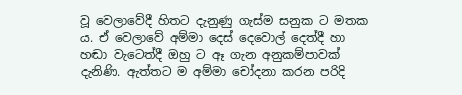වූ වෙලාවේදී හිතට දැනුණු ගැස්ම සනුක ට මතක ය. ඒ වෙලාවේ අම්මා දෙස් දෙවොල් දෙත්දී හා හඬා වැටෙත්දී ඔහු ට ඈ ගැන අනුකම්පාවක් දැනිණි. ඇත්තට ම අම්මා චෝදනා කරන පරිදි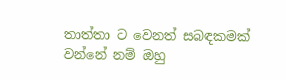තාත්තා ට වෙනත් සබඳකමක් වන්නේ නම් ඔහු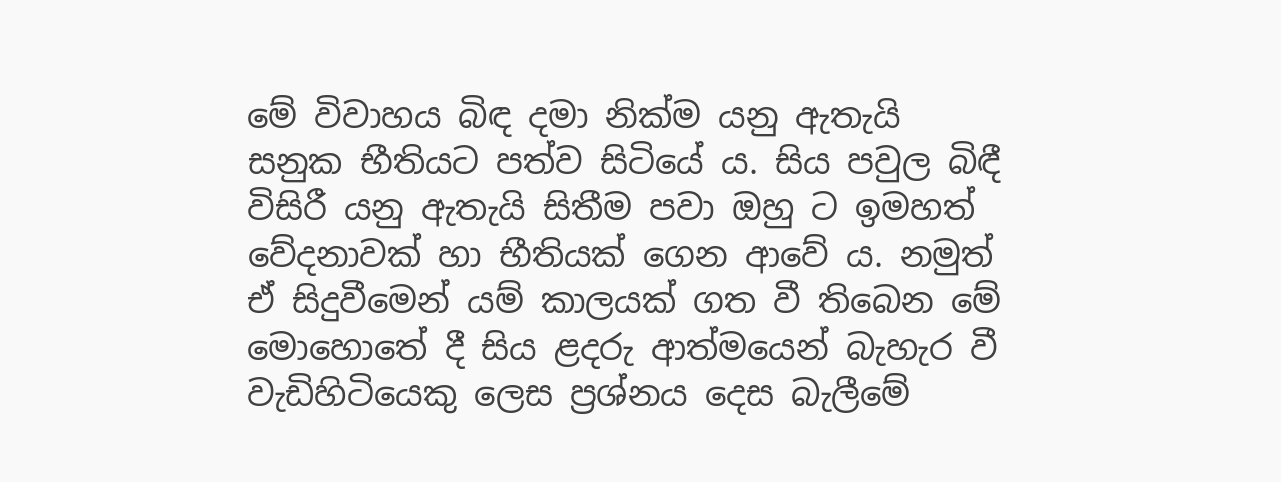මේ විවාහය බිඳ දමා නික්ම යනු ඇතැයි සනුක භීතියට පත්ව සිටියේ ය. සිය පවුල බිඳී විසිරී යනු ඇතැයි සිතීම පවා ඔහු ට ඉමහත් වේදනාවක් හා භීතියක් ගෙන ආවේ ය. නමුත් ඒ සිදුවීමෙන් යම් කාලයක් ගත වී තිබෙන මේ මොහොතේ දී සිය ළදරු ආත්මයෙන් බැහැර වී වැඩිහිටියෙකු ලෙස ප්‍රශ්නය දෙස බැලීමේ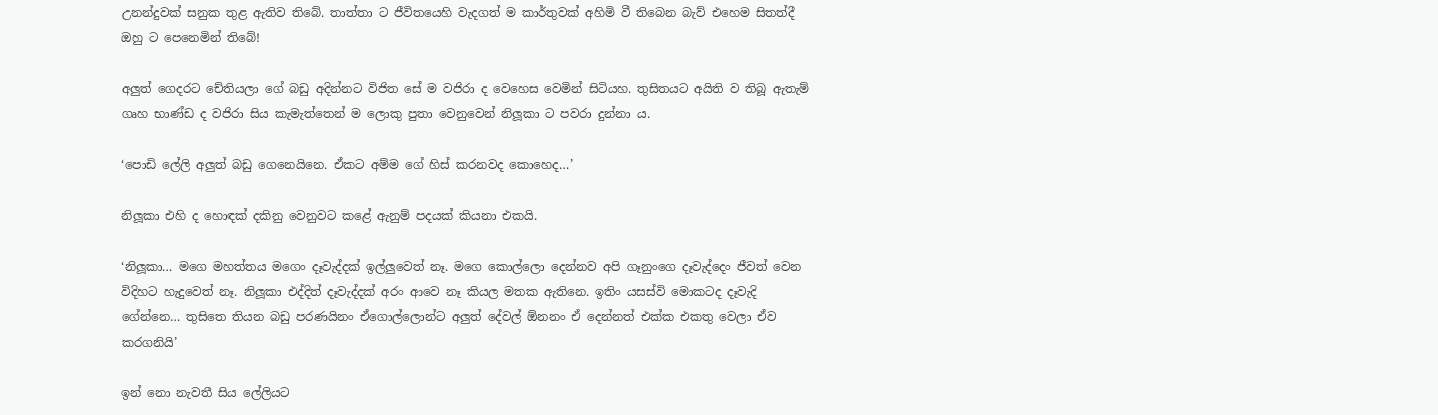උනන්දුවක් සනුක තුළ ඇතිව තිබේ. තාත්තා ට ජීවිතයෙහි වැදගත් ම කාර්තුවක් අහිමි වී තිබෙන බැව් එහෙම සිතත්දී ඔහු ට පෙනෙමින් තිබේ!

අලුත් ගෙදරට චේතියලා ගේ බඩු අදින්නට විජිත සේ ම වජිරා ද වෙහෙස වෙමින් සිටියහ. තුසිතයට අයිති ව තිබූ ඇතැම් ගෘහ භාණ්ඩ ද වජිරා සිය කැමැත්තෙන් ම ලොකු පුතා වෙනුවෙන් නිලූකා ට පවරා දුන්නා ය.

‘පොඩි ලේලි අලුත් බඩු ගෙනෙයිනෙ. ඒකට අම්ම ගේ හිස් කරනවද කොහෙද…’

නිලූකා එහි ද හොඳක් දකිනු වෙනුවට කළේ ඇනුම් පදයක් කියනා එකයි.

‘නිලූකා… මගෙ මහත්තය මගෙං දෑවැද්දක් ඉල්ලුවෙත් නෑ. මගෙ කොල්ලො දෙන්නව අපි ගෑනුංගෙ දෑවැද්දෙං ජීවත් වෙන විදිහට හැදුවෙත් නෑ. නිලූකා එද්දිත් දෑවැද්දක් අරං ආවෙ නෑ කියල මතක ඇතිනෙ. ඉතිං යසස්වි මොකටද දෑවැදි ගේන්නෙ… තුසිතෙ තියන බඩු පරණයිනං ඒගොල්ලොන්ට අලුත් දේවල් ඕනනං ඒ දෙන්නත් එක්ක එකතු වෙලා ඒව කරගනියි’

ඉන් නො නැවතී සිය ලේලියට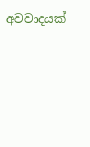අවවාදයක්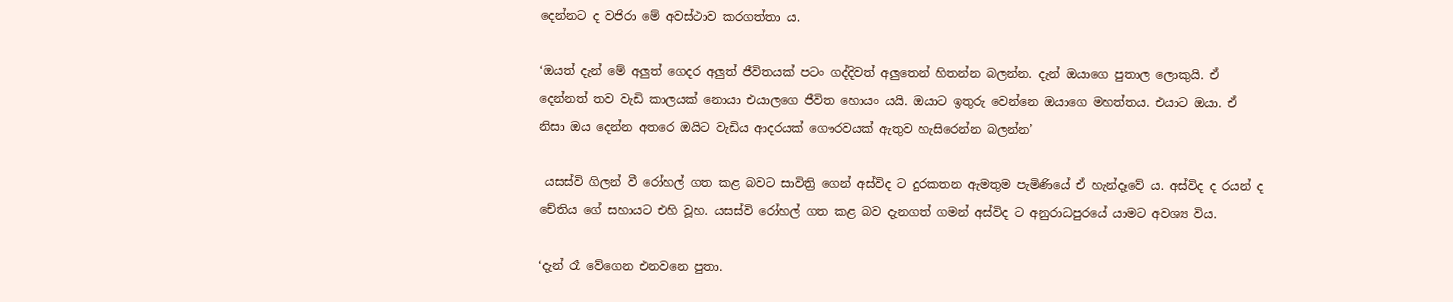දෙන්නට ද වජිරා මේ අවස්ථාව කරගත්තා ය.

‘ඔයත් දැන් මේ අලුත් ගෙදර අලුත් ජීවිතයක් පටං ගද්දිවත් අලුතෙන් හිතන්න බලන්න. දැන් ඔයාගෙ පුතාල ලොකුයි. ඒ දෙන්නත් තව වැඩි කාලයක් නොයා එයාලගෙ ජීවිත හොයං යයි. ඔයාට ඉතුරු වෙන්නෙ ඔයාගෙ මහත්තය. එයාට ඔයා. ඒ නිසා ඔය දෙන්න අතරෙ ඔයිට වැඩිය ආදරයක් ගෞරවයක් ඇතුව හැසිරෙන්න බලන්න’

 යසස්වි ගිලන් වී රෝහල් ගත කළ බවට සාවිත්‍රි ගෙන් අස්විද ට දුරකතන ඇමතුම පැමිණියේ ඒ හැන්දෑවේ ය. අස්විද ද රයන් ද චේතිය ගේ සහායට එහි වූහ. යසස්වි රෝහල් ගත කළ බව දැනගත් ගමන් අස්විද ට අනුරාධපුරයේ යාමට අවශ්‍ය විය.

‘දැන් රෑ වේගෙන එනවනෙ පුතා.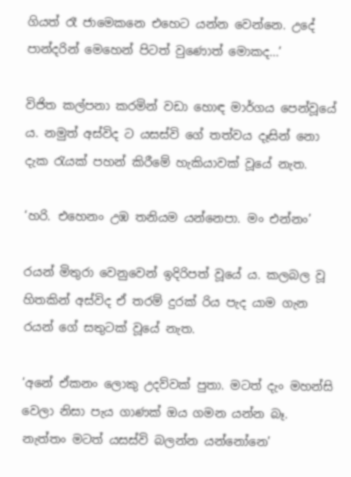ගියත් රෑ ජාමෙකනෙ එහෙට යන්න වෙන්නෙ. උදේ පාන්දරින් මෙහෙන් පිටත් වුණොත් මොකද…’

විජිත කල්පනා කරමින් වඩා හොඳ මාර්ගය පෙන්වූයේ ය. නමුත් අස්විද ට යසස්වි ගේ තත්වය දෑසින් නො දැක රැයක් පහන් කිරීමේ හැකියාවක් වූයේ නැත.

‘හරි. එහෙනං උඹ තනියම යන්නෙපා. මං එන්නං’

රයන් මිතුරා වෙනුවෙන් ඉදිරිපත් වූයේ ය. කලබල වූ හිතකින් අස්විද ඒ තරම් දුරක් රිය පැද යාම ගැන රයන් ගේ සතුටක් වූයේ නැත.

‘අනේ ඒකනං ලොකු උදව්වක් පුතා. මටත් දැං මහන්සි වෙලා නිසා පැය ගාණක් ඔය ගමන යන්න බෑ. නැත්තං මටත් යසස්වි බලන්න යන්නෝනෙ’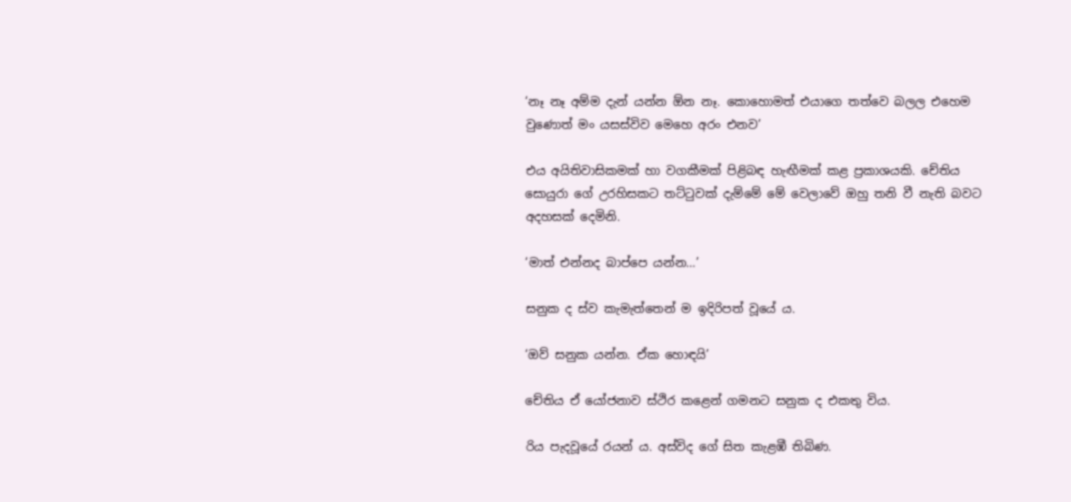‘නෑ නෑ අම්ම දැන් යන්න ඕන නෑ. කොහොමත් එයාගෙ තත්වෙ බලල එහෙම වුණොත් මං යසස්විව මෙහෙ අරං එනව’

එය අයිතිවාසිකමක් හා වගකීමක් පිළිබඳ හැඟීමක් කළ ප්‍රකාශයකි. චේතිය සොයුරා ගේ උරහිසකට තට්ටුවක් දැම්මේ මේ වෙලාවේ ඔහු තනි වී නැති බවට අදහසක් දෙමිනි.

‘මාත් එන්නද බාප්පෙ යන්න…’

සනුක ද ස්ව කැමැත්තෙන් ම ඉදිරිපත් වූයේ ය.

‘ඔව් සනුක යන්න. ඒක හොඳයි’

චේතිය ඒ යෝජනාව ස්ථිර කළෙන් ගමනට සනුක ද එකතු විය.

රිය පැදවූයේ රයන් ය. අස්විද ගේ සිත කැළඹී තිබිණ.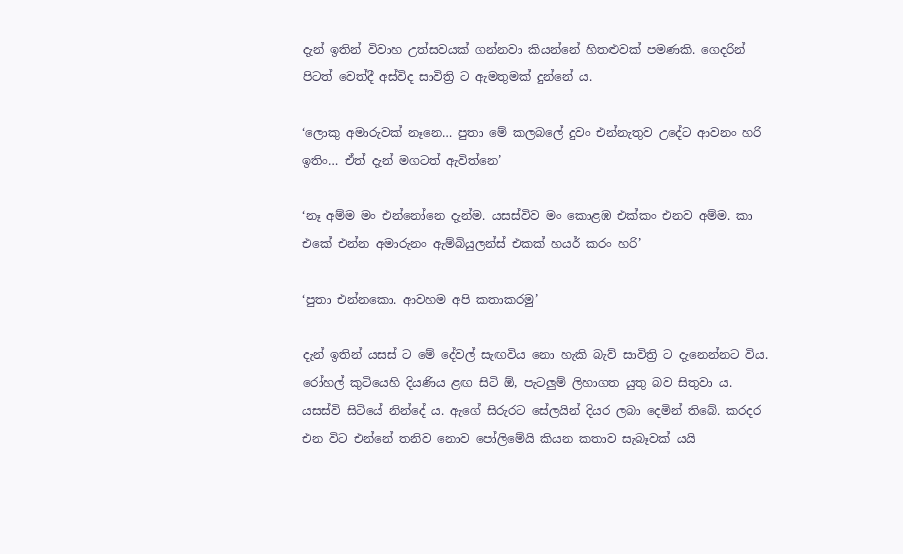දැන් ඉතින් විවාහ උත්සවයක් ගන්නවා කියන්නේ හිතළුවක් පමණකි. ගෙදරින් පිටත් වෙත්දී අස්විද සාවිත්‍රි ට ඇමතුමක් දුන්නේ ය.

‘ලොකු අමාරුවක් නෑනෙ… පුතා මේ කලබලේ දුවං එන්නැතුව උදේට ආවනං හරි ඉතිං… ඒත් දැන් මගටත් ඇවිත්නෙ’

‘නෑ අම්ම මං එන්නෝනෙ දැන්ම. යසස්විව මං කොළඹ එක්කං එනව අම්ම. කා එකේ එන්න අමාරුනං ඇම්බියුලන්ස් එකක් හයර් කරං හරි’

‘පුතා එන්නකො. ආවහම අපි කතාකරමු’

දැන් ඉතින් යසස් ට මේ දේවල් සැඟවිය නො හැකි බැව් සාවිත්‍රි ට දැනෙන්නට විය. රෝහල් කුටියෙහි දියණිය ළඟ සිටි ඕ, පැටලුම් ලිහාගත යුතු බව සිතුවා ය. යසස්වි සිටියේ නින්දේ ය. ඇගේ සිරුරට සේලයින් දියර ලබා දෙමින් තිබේ. කරදර එන විට එන්නේ තනිව නොව පෝලිමේයි කියන කතාව සැබෑවක් යයි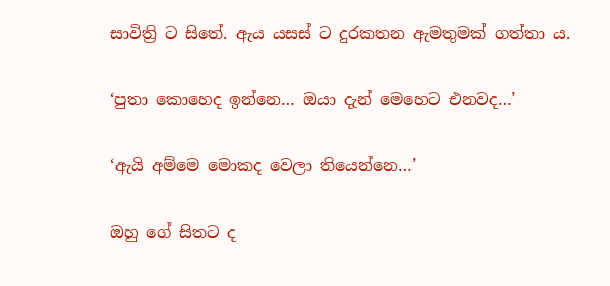සාවිත්‍රි ට සිතේ. ඇය යසස් ට දුරකතන ඇමතුමක් ගත්තා ය.

‘පුතා කොහෙද ඉන්නෙ… ඔයා දැන් මෙහෙට එනවද…’

‘ඇයි අම්මෙ මොකද වෙලා තියෙන්නෙ…’

ඔහු ගේ සිතට ද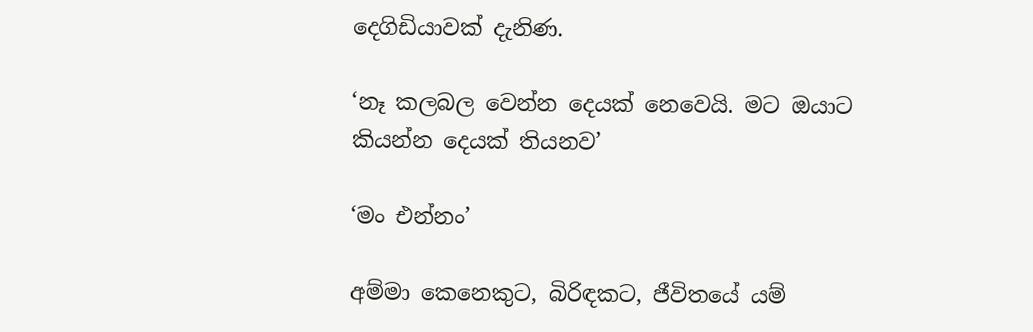දෙගිඩියාවක් දැනිණ.

‘නෑ කලබල වෙන්න දෙයක් නෙවෙයි. මට ඔයාට කියන්න දෙයක් තියනව’

‘මං එන්නං’

අම්මා කෙනෙකුට, බිරිඳකට, ජීවිතයේ යම්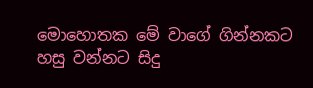මොහොතක මේ වාගේ ගින්නකට හසු වන්නට සිදු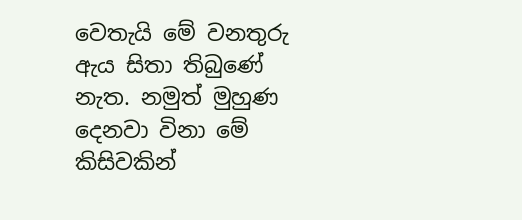වෙතැයි මේ වනතුරු ඇය සිතා තිබුණේ නැත. නමුත් මුහුණ දෙනවා විනා මේ කිසිවකින්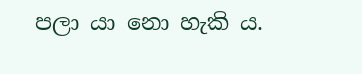පලා යා නො හැකි ය.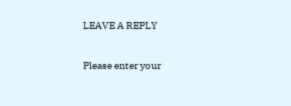LEAVE A REPLY

Please enter your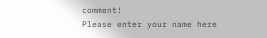comment!
Please enter your name here